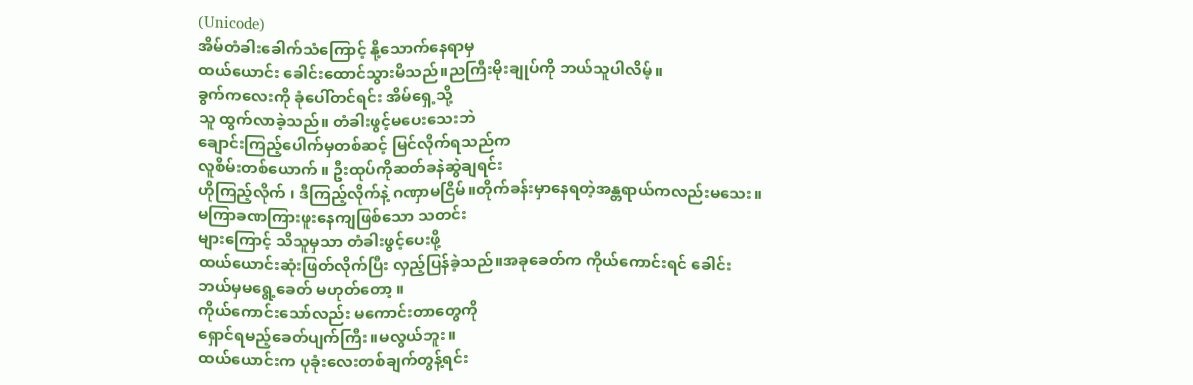(Unicode)
အိမ်တံခါးခေါက်သံကြောင့် နို့သောက်နေရာမှ
ထယ်ယောင်း ခေါင်းထောင်သွားမိသည်။ညကြီးမိုးချုပ်ကို ဘယ်သူပါလိမ့်။
ခွက်ကလေးကို ခုံပေါ်တင်ရင်း အိမ်ရှေ့သို့
သူ ထွက်လာခဲ့သည်။ တံခါးဖွင့်မပေးသေးဘဲ
ချောင်းကြည့်ပေါက်မှတစ်ဆင့် မြင်လိုက်ရသည်က
လူစိမ်းတစ်ယောက် ။ ဦးထုပ်ကိုဆတ်ခနဲဆွဲချရင်း
ဟိုကြည့်လိုက် ၊ ဒီကြည့်လိုက်နဲ့ ဂဏှာမငြိမ်။တိုက်ခန်းမှာနေရတဲ့အန္တရာယ်ကလည်းမသေး။
မကြာခဏကြားဖူးနေကျဖြစ်သော သတင်း
များကြောင့် သိသူမှသာ တံခါးဖွင့်ပေးဖို့
ထယ်ယောင်းဆုံးဖြတ်လိုက်ပြီး လှည့်ပြန်ခဲ့သည်။အခုခေတ်က ကိုယ်ကောင်းရင် ခေါင်း
ဘယ်မှမရွေ့ခေတ် မဟုတ်တော့ ။
ကိုယ်ကောင်းသော်လည်း မကောင်းတာတွေကို
ရှောင်ရမည့်ခေတ်ပျက်ကြီး။မလွယ်ဘူး။
ထယ်ယောင်းက ပုခုံးလေးတစ်ချက်တွန့်ရင်း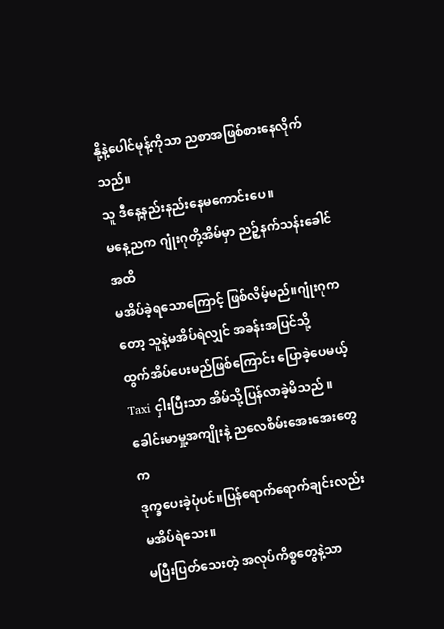နို့နဲ့ပေါင်မုန့်ကိုသာ ညစာအဖြစ်စားနေလိုက်သည်။
သူ ဒီနေ့နည်းနည်းနေမကောင်းပေ။
မနေ့ညက ဂျုံးဂုတို့အိမ်မှာ ညဉ့်နက်သန်းခေါင်အထိ
မအိပ်ခဲ့ရသောကြောင့် ဖြစ်လိမ့်မည်။ဂျုံးဂုကတော့ သူနဲ့မအိပ်ရဲလျှင် အခန်းအပြင်သို့
ထွက်အိပ်ပေးမည်ဖြစ်ကြောင်း ပြောခဲ့ပေမယ့်
Taxi ငှါးပြီးသာ အိမ်သို့ပြန်လာခဲ့မိသည် ။
ခေါင်းမာမှု့အကျိုးနဲ့ ညလေစိမ်းအေးအေးတွေက
ဒုက္ခပေးခဲ့ပုံပင်။ပြန်ရောက်ရောက်ချင်းလည်း မအိပ်ရဲသေး။
မပြီးပြတ်သေးတဲ့ အလုပ်ကိစ္စတွေနဲ့သာ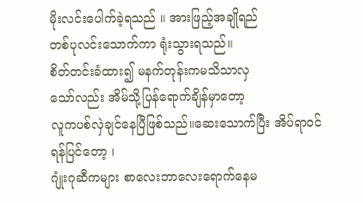မိုးလင်းပေါက်ခဲ့ရသည် ။ အားဖြည့်အချိုရည်
တစ်ပုလင်းသောက်ကာ ရုံးသွားရသည်။
စိတ်တင်းခံထား၍ မနက်တုန်းကမသိသာလှ
သော်လည်း အိမ်သို့ပြန်ရောက်ချိန်မှာတော့
လူကပစ်လှဲချင်နေပြီဖြစ်သည်။ဆေးသောက်ပြီး အိပ်ရာဝင်ရန်ပြင်တော့ ၊
ဂျုံးဂုဆီကများ စာလေးဘာလေးရောက်နေမ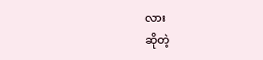လား
ဆိုတဲ့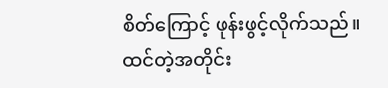စိတ်ကြောင့် ဖုန်းဖွင့်လိုက်သည်။
ထင်တဲ့အတိုင်း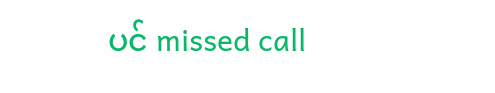ပင် missed call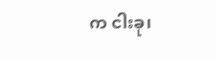က ငါးခု၊